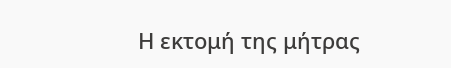Η εκτομή της μήτρας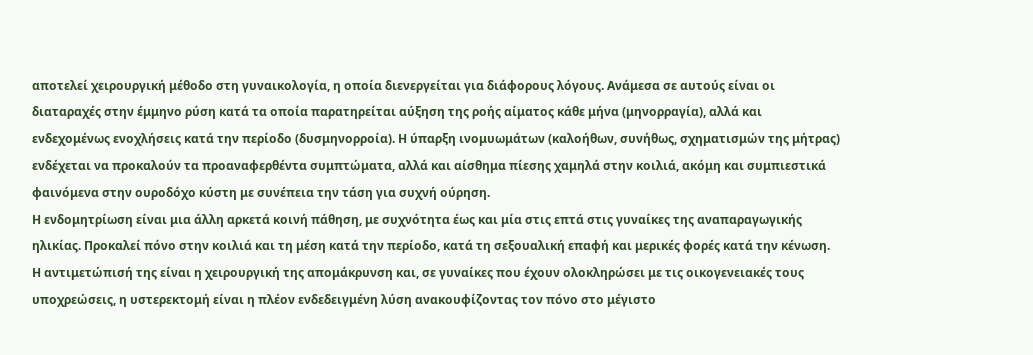αποτελεί χειρουργική μέθοδο στη γυναικολογία, η οποία διενεργείται για διάφορους λόγους. Ανάμεσα σε αυτούς είναι οι διαταραχές στην έμμηνο ρύση κατά τα οποία παρατηρείται αύξηση της ροής αίματος κάθε μήνα (μηνορραγία), αλλά και ενδεχομένως ενοχλήσεις κατά την περίοδο (δυσμηνορροία). Η ύπαρξη ινομυωμάτων (καλοήθων, συνήθως, σχηματισμών της μήτρας) ενδέχεται να προκαλούν τα προαναφερθέντα συμπτώματα, αλλά και αίσθημα πίεσης χαμηλά στην κοιλιά, ακόμη και συμπιεστικά φαινόμενα στην ουροδόχο κύστη με συνέπεια την τάση για συχνή ούρηση.
Η ενδομητρίωση είναι μια άλλη αρκετά κοινή πάθηση, με συχνότητα έως και μία στις επτά στις γυναίκες της αναπαραγωγικής ηλικίας. Προκαλεί πόνο στην κοιλιά και τη μέση κατά την περίοδο, κατά τη σεξουαλική επαφή και μερικές φορές κατά την κένωση. Η αντιμετώπισή της είναι η χειρουργική της απομάκρυνση και, σε γυναίκες που έχουν ολοκληρώσει με τις οικογενειακές τους υποχρεώσεις, η υστερεκτομή είναι η πλέον ενδεδειγμένη λύση ανακουφίζοντας τον πόνο στο μέγιστο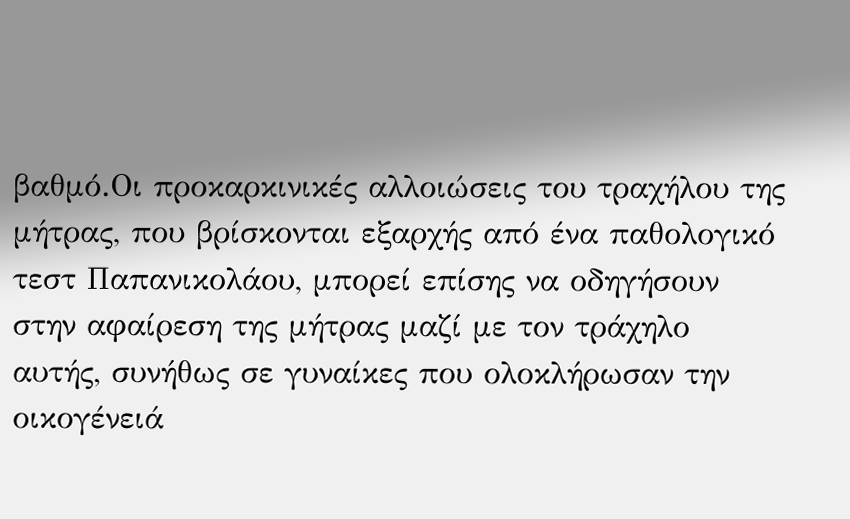βαθμό.Οι προκαρκινικές αλλοιώσεις του τραχήλου της μήτρας, που βρίσκονται εξαρχής από ένα παθολογικό τεστ Παπανικολάου, μπορεί επίσης να οδηγήσουν στην αφαίρεση της μήτρας μαζί με τον τράχηλο αυτής, συνήθως σε γυναίκες που ολοκλήρωσαν την οικογένειά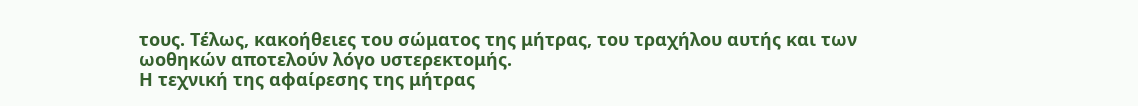τους. Τέλως, κακοήθειες του σώματος της μήτρας, του τραχήλου αυτής και των ωοθηκών αποτελούν λόγο υστερεκτομής.
Η τεχνική της αφαίρεσης της μήτρας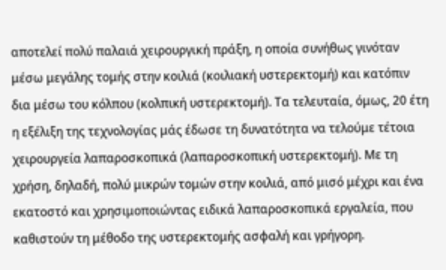αποτελεί πολύ παλαιά χειρουργική πράξη, η οποία συνήθως γινόταν μέσω μεγάλης τομής στην κοιλιά (κοιλιακή υστερεκτομή) και κατόπιν δια μέσω του κόλπου (κολπική υστερεκτομή). Τα τελευταία, όμως, 20 έτη η εξέλιξη της τεχνολογίας μάς έδωσε τη δυνατότητα να τελούμε τέτοια χειρουργεία λαπαροσκοπικά (λαπαροσκοπική υστερεκτομή). Με τη χρήση, δηλαδή, πολύ μικρών τομών στην κοιλιά, από μισό μέχρι και ένα εκατοστό και χρησιμοποιώντας ειδικά λαπαροσκοπικά εργαλεία, που καθιστούν τη μέθοδο της υστερεκτομής ασφαλή και γρήγορη.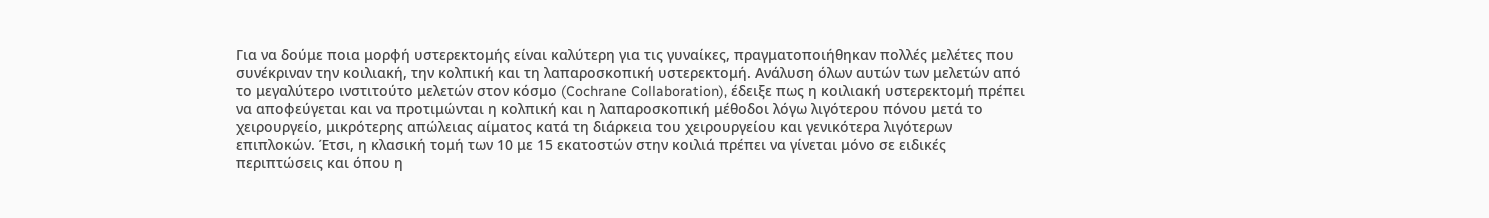Για να δούμε ποια μορφή υστερεκτομής είναι καλύτερη για τις γυναίκες, πραγματοποιήθηκαν πολλές μελέτες που συνέκριναν την κοιλιακή, την κολπική και τη λαπαροσκοπική υστερεκτομή. Ανάλυση όλων αυτών των μελετών από το μεγαλύτερο ινστιτούτο μελετών στον κόσμο (Cochrane Collaboration), έδειξε πως η κοιλιακή υστερεκτομή πρέπει να αποφεύγεται και να προτιμώνται η κολπική και η λαπαροσκοπική μέθοδοι λόγω λιγότερου πόνου μετά το χειρουργείο, μικρότερης απώλειας αίματος κατά τη διάρκεια του χειρουργείου και γενικότερα λιγότερων επιπλοκών. Έτσι, η κλασική τομή των 10 με 15 εκατοστών στην κοιλιά πρέπει να γίνεται μόνο σε ειδικές περιπτώσεις και όπου η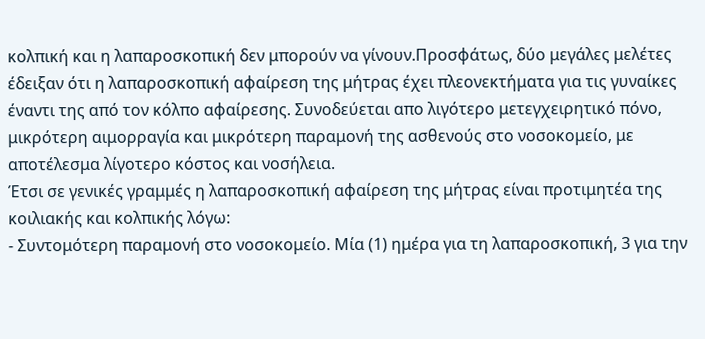κολπική και η λαπαροσκοπική δεν μπορούν να γίνουν.Προσφάτως, δύο μεγάλες μελέτες έδειξαν ότι η λαπαροσκοπική αφαίρεση της μήτρας έχει πλεονεκτήματα για τις γυναίκες έναντι της από τον κόλπο αφαίρεσης. Συνοδεύεται απο λιγότερο μετεγχειρητικό πόνο, μικρότερη αιμορραγία και μικρότερη παραμονή της ασθενούς στο νοσοκομείο, με αποτέλεσμα λίγοτερο κόστος και νοσήλεια.
Έτσι σε γενικές γραμμές η λαπαροσκοπική αφαίρεση της μήτρας είναι προτιμητέα της κοιλιακής και κολπικής λόγω:
- Συντομότερη παραμονή στο νοσοκομείο. Μία (1) ημέρα για τη λαπαροσκοπική, 3 για την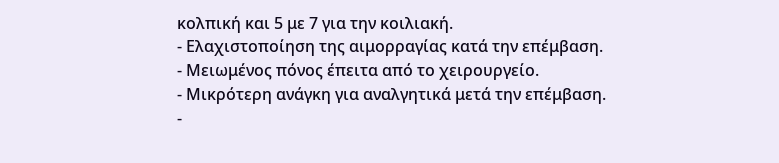κολπική και 5 με 7 για την κοιλιακή.
- Ελαχιστοποίηση της αιμορραγίας κατά την επέμβαση.
- Μειωμένος πόνος έπειτα από το χειρουργείο.
- Μικρότερη ανάγκη για αναλγητικά μετά την επέμβαση.
-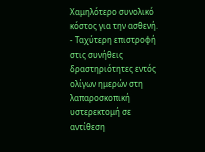Χαμηλότερο συνολικό κόστος για την ασθενή.
- Ταχύτερη επιστροφή στις συνήθεις δραστηριότητες εντός ολίγων ημερών στη λαπαροσκοπική υστερεκτομή σε αντίθεση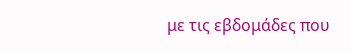με τις εβδομάδες που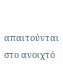απαιτούνται στο ανοιχτό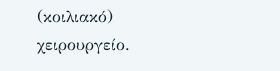(κοιλιακό) χειρουργείο.